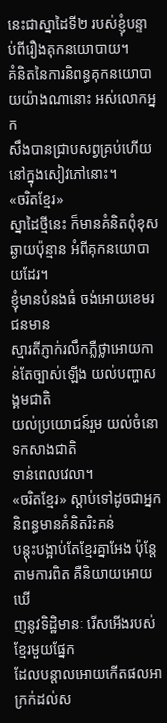នេះជាស្នាដៃទី២ របស់ខ្ញុំបន្ទាប់ពីរឿងគុកនយោបាយ។
គំនិតនៃការនិពន្ធគុកនយោបាយយ៉ាងណានោះ អស់លោកអ្នក
សឹងបានជ្រាបសព្វគ្រប់ហើយនៅក្នុងសៀវភៅនោះ។
«ចរិតខ្មែរ»
ស្នាដៃថ្មីនេះ ក៏មានគំនិតពុំខុសឆ្ងាយប៉ុន្មាន អំពីគុកនយោបាយដែរ។
ខ្ញុំមានបំនងធំ ចង់អោយខេមរជនមាន
ស្មារតីភ្ញាក់រលឹកភ្លឺថ្លាអោយកាន់តែច្បាស់ឡើង យល់បញ្ហាសង្គមជាតិ
យល់ប្រយោជន៍រួម យល់ចំនោទកសាងជាតិ
ទាន់ពេលវេលា។
«ចរិតខ្មែរ» ស្ដាប់ទៅដូចជាអ្នកនិពន្ធមានគំនិតរិះគន់
បន្ដុះបង្អាប់តែខ្មែរគ្នាអែង ប៉ុន្ដែតាមការពិត គឺនិយាយអោយឃើ
ញនូវទិដ្ឋិមានៈ រើសអើងរបស់ខ្មែរមួយផ្នែក
ដែលបន្ដាលអោយកើតផលអាក្រក់ដល់ស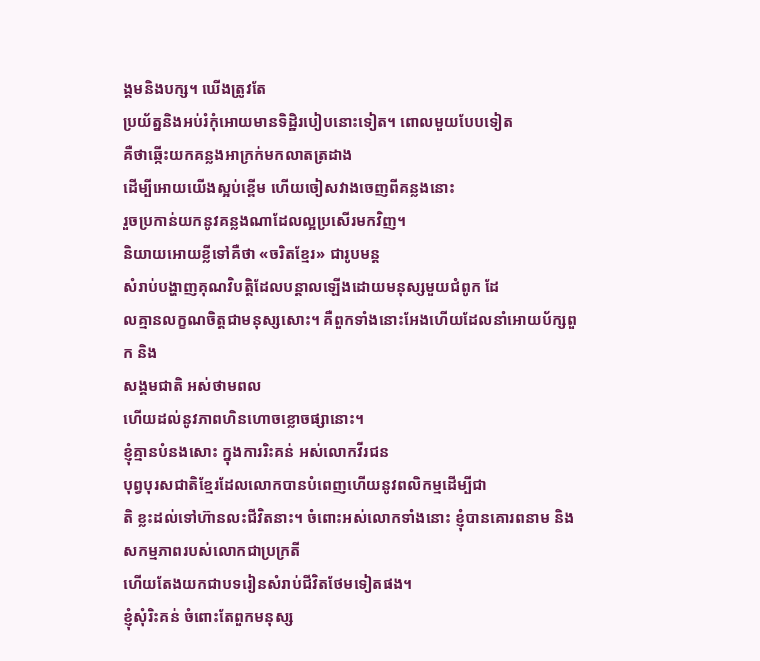ង្គមនិងបក្ស។ ឃើងត្រូវតែ
ប្រយ័ត្ននិងអប់រំកុំអោយមានទិដ្ឋិរបៀបនោះទៀត។ ពោលមួយបែបទៀត
គឺថាឆ្កើះយកគន្លងអាក្រក់មកលាតត្រដាង
ដើម្បីអោយយើងស្អប់ខ្ពើម ហើយចៀសវាងចេញពីគន្លងនោះ
រួចប្រកាន់យកនូវគន្លងណាដែលល្អប្រសើរមកវិញ។
និយាយអោយខ្លីទៅគឺថា «ចរិតខ្មែរ» ជារូបមន្ដ
សំរាប់បង្ហាញគុណវិបត្ដិដែលបន្ដាលឡើងដោយមនុស្សមួយជំពូក ដែ
លគ្មានលក្ខណចិត្ដជាមនុស្សសោះ។ គឺពួកទាំងនោះអែងហើយដែលនាំអោយប័ក្សពួក និង
សង្គមជាតិ អស់ថាមពល
ហើយដល់នូវភាពហិនហោចខ្លោចផ្សានោះ។
ខ្ញុំគ្មានបំនងសោះ ក្នុងការរិះគន់ អស់លោកវីរជន
បុព្វបុរសជាតិខ្មែរដែលលោកបានបំពេញហើយនូវពលិកម្មដើម្បីជា
តិ ខ្លះដល់ទៅហ៊ានលះជីវិតនាះ។ ចំពោះអស់លោកទាំងនោះ ខ្ញុំបានគោរពនាម និង
សកម្មភាពរបស់លោកជាប្រក្រតី
ហើយតែងយកជាបទរៀនសំរាប់ជីវិតថែមទៀតផង។
ខ្ញុំសុំរិះគន់ ចំពោះតែពួកមនុស្ស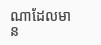ណាដែលមាន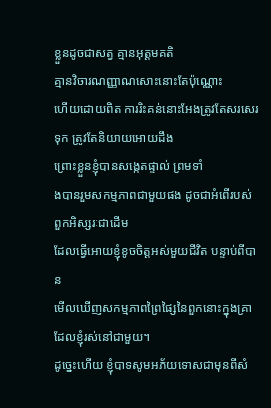ខ្លួនដូចជាសត្វ គ្មានអុត្ដមគតិ
គ្មានវិចារណញ្ញាណសោះនោះតែប៉ុណ្ណោះ
ហើយដោយពិត ការរិះគន់នោះអែងត្រូវតែសរសេរទុក ត្រូវតែនិយាយអោយដឹង
ព្រោះខ្លួនខ្ញុំបានសង្កេតផ្ទាល់ ព្រមទាំ
ងបានរួមសកម្មភាពជាមួយផង ដូចជាអំពើរបស់ពួកអិស្សរៈជាដើម
ដែលធ្វើអោយខ្ញុំខូចចិត្ដអស់មួយជីវិត បន្ទាប់ពីបាន
មើលឃើញសកម្មភាពព្រៃផ្សៃនៃពួកនោះក្នុងគ្រាដែលខ្ញុំរស់នៅជាមួយ។
ដូច្នេះហើយ ខ្ញុំបាទសូមអភ័យទោសជាមុនពីសំ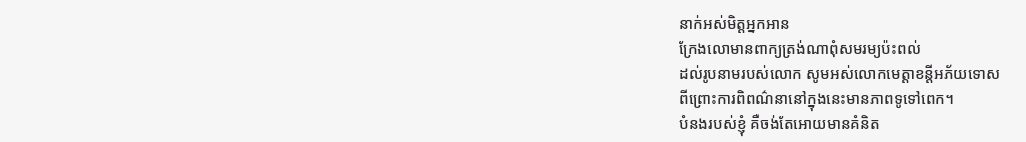នាក់អស់មិត្ដអ្នកអាន
ក្រែងលោមានពាក្យត្រង់ណាពុំសមរម្យប៉ះពល់
ដល់រូបនាមរបស់លោក សូមអស់លោកមេត្ដាខន្ដីអភ័យទោស
ពីព្រោះការពិពណ៌នានៅក្នុងនេះមានភាពទូទៅពេក។
បំនងរបស់ខ្ញុំ គឺចង់តែអោយមានគំនិត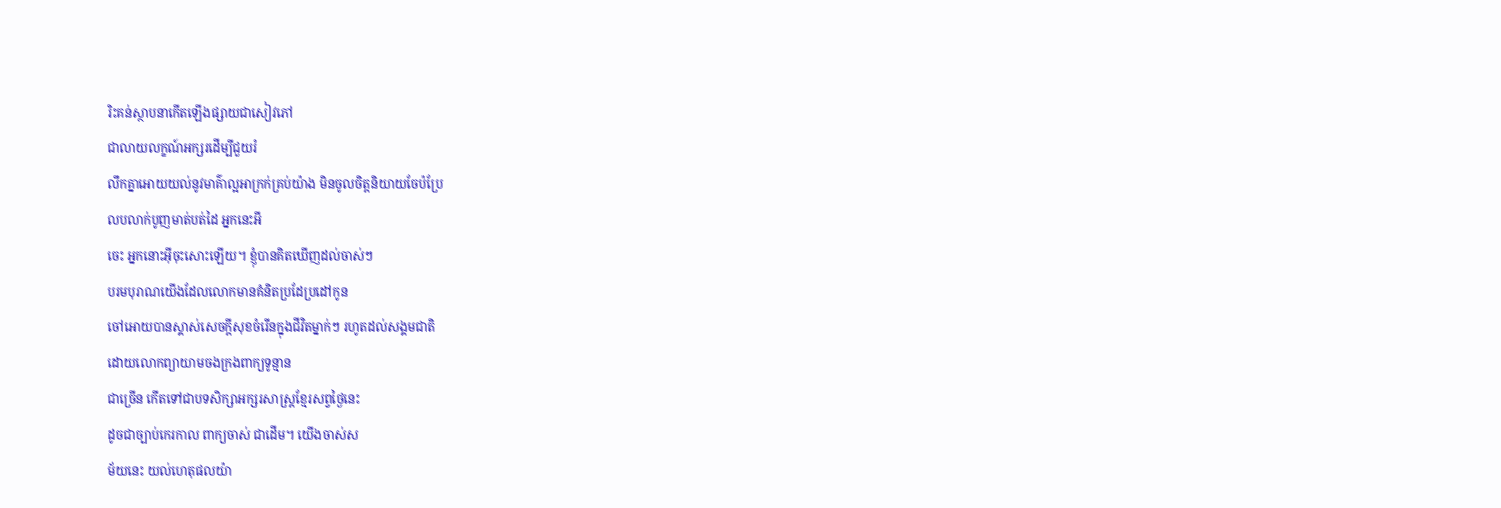រិះគន់ស្ថាបនាកើតឡើងផ្សាយជាសៀវភៅ
ជាលាយលក្ខណ៍អក្សរដើម្បីជួយរំ
លឹកគ្នាអោយយល់នូវមាគ៌ាល្អអាក្រក់គ្រប់យ៉ាង មិនចូលចិត្ដនិយាយចែប៉ប្រែ
លបលាក់បូញមាត់បត់ដៃ អ្នកនេះអី
ចេះ អ្នកនោះអ៊ីចុះសោះឡើយ។ ខ្ញុំបានគិតឃើញដល់ចាស់ៗ
បរមបុរាណយើងដែលលោកមានគំនិតប្រដែប្រដៅកូន
ចៅអោយបានស្គាស់សេចក្ដីសុខចំរើនក្នុងជីវិតម្នាក់ៗ រហូតដល់សង្គមជាតិ
ដោយលោកព្យាយាមចងក្រងពាក្យទូន្មាន
ជាច្រើន កើតទៅជាបទសិក្សាអក្សរសាស្រ្ដខ្មែរសព្វថ្ងៃនេះ
ដូចជាច្បាប់កេរកាល ពាក្យចាស់ ជាដើម។ យើងចាស់ស
ម័យនេះ យល់ហេតុផលយ៉ា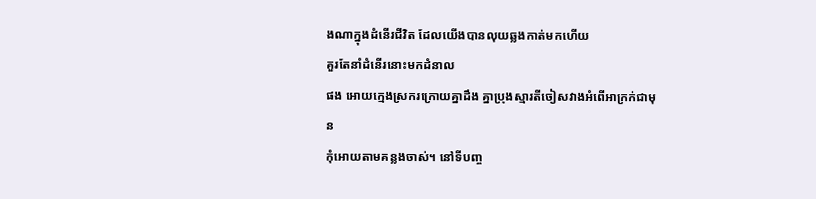ងណាក្នុងដំនើរជីវិត ដែលយើងបានលុយឆ្លងកាត់មកហើយ
គួរតែនាំដំនើរនោះមកដំនាល
ផង អោយក្មេងស្រករក្រោយគ្នាដឹង គ្នាប្រុងស្មារតីចៀសវាងអំពើអាក្រក់ជាមុន
កុំអោយតាមគន្លងចាស់។ នៅទីបញ្ច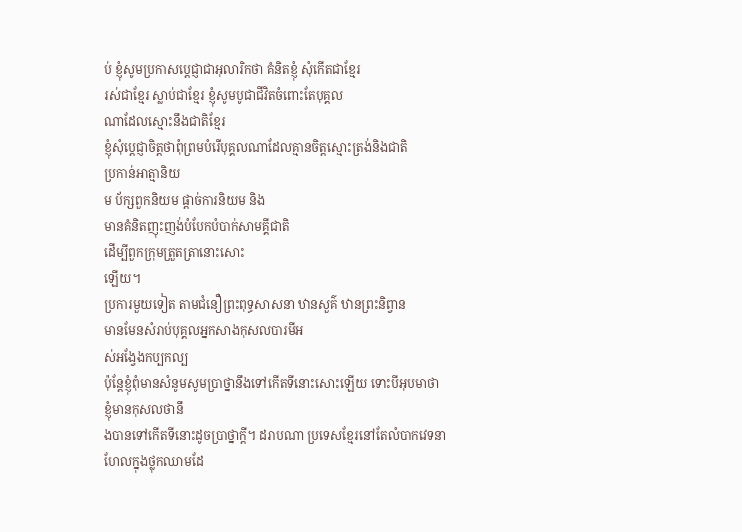ប់ ខ្ញុំសូមប្រកាសប្ដេជ្ញាជាអុលារិកថា គំនិតខ្ញុំ សុំកើតជាខ្មែរ
រស់ជាខ្មែរ ស្លាប់ជាខ្មែរ ខ្ញុំសូមបូជាជីវិតចំពោះតែបុគ្គល
ណាដែលស្មោះនឹងជាតិខ្មែរ
ខ្ញុំសុំប្ដេជ្ញាចិត្ដថាពុំព្រមបំរើបុគ្គលណាដែលគ្មានចិត្ដស្មោះត្រង់និងជាតិ
ប្រកាន់អាត្មានិយ
ម ប័ក្សពួកនិយម ផ្ដាច់ការនិយម និង
មានគំនិតញុះញង់បំបែកបំបាក់សាមគ្គីជាតិ
ដើម្បីពួកក្រុមត្រួតត្រានោះសោះ
ឡើយ។
ប្រការមួយទៀត តាមជំនឿព្រះពុទ្ធសាសនា ឋានសួគ៌ ឋានព្រះនិព្វាន
មានមែនសំរាប់បុគ្គលអ្នកសាងកុសលបារមីអ
ស់អង្វែងកប្បកល្ប
ប៉ុន្ដែខ្ញុំពុំមានសំនូមសូមប្រាថ្នានឹងទៅកើតទីនោះសោះឡើយ ទោះបីអុបមាថា
ខ្ញុំមានកុសលថានឹ
ងបានទៅកើតទីនោះដូចប្រាថ្នាក្ដី។ ដរាបណា ប្រទេសខ្មែរនៅតែលំបាកវេទនា
ហែលក្នុងថ្លុកឈាមដែ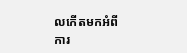លកើតមកអំពី
ការ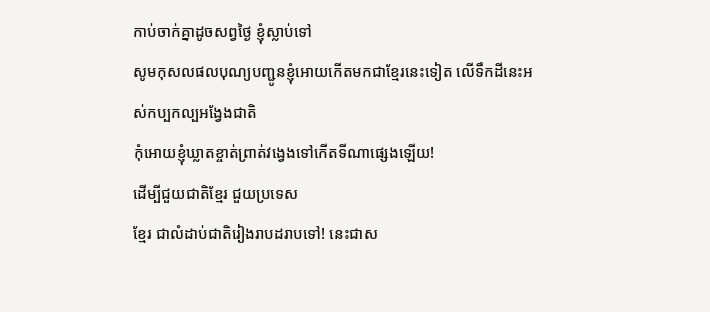កាប់ចាក់គ្នាដូចសព្វថ្ងៃ ខ្ញុំស្លាប់ទៅ
សូមកុសលផលបុណ្យបញ្ជូនខ្ញុំអោយកើតមកជាខ្មែរនេះទៀត លើទឹកដីនេះអ
ស់កប្បកល្បអង្វែងជាតិ
កុំអោយខ្ញុំឃ្លាតខ្ចាត់ព្រាត់វង្វេងទៅកើតទីណាផ្សេងឡើយ!
ដើម្បីជួយជាតិខ្មែរ ជួយប្រទេស
ខ្មែរ ជាលំដាប់ជាតិរៀងរាបដរាបទៅ! នេះជាស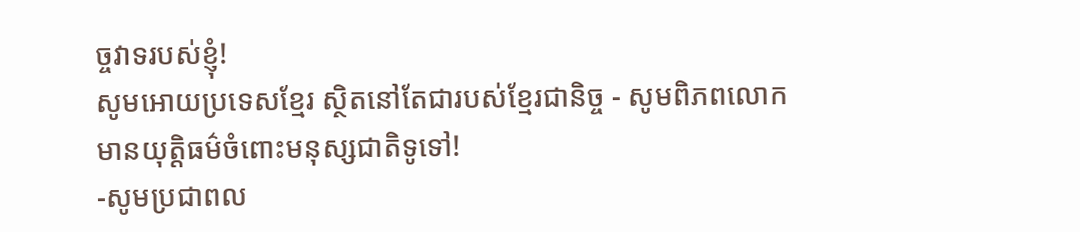ច្ចវាទរបស់ខ្ញុំ!
សូមអោយប្រទេសខ្មែរ ស្ថិតនៅតែជារបស់ខ្មែរជានិច្ច - សូមពិភពលោក
មានយុត្ដិធម៌ចំពោះមនុស្សជាតិទូទៅ!
-សូមប្រជាពល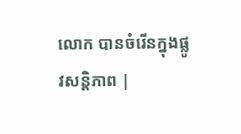លោក បានចំរើនក្នុងផ្លូវសន្ដិភាព |